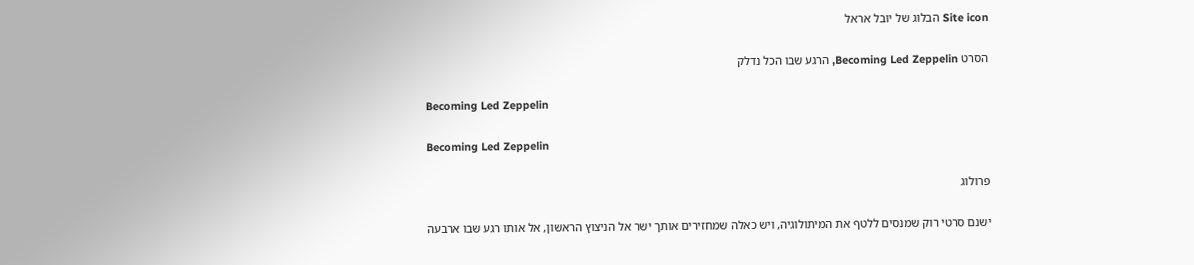Site icon הבלוג של יובל אראל

הסרט Becoming Led Zeppelin, הרגע שבו הכל נדלק

Becoming Led Zeppelin

Becoming Led Zeppelin

פרולוג

ישנם סרטי רוק שמנסים ללטף את המיתולוגיה, ויש כאלה שמחזירים אותך ישר אל הניצוץ הראשון, אל אותו רגע שבו ארבעה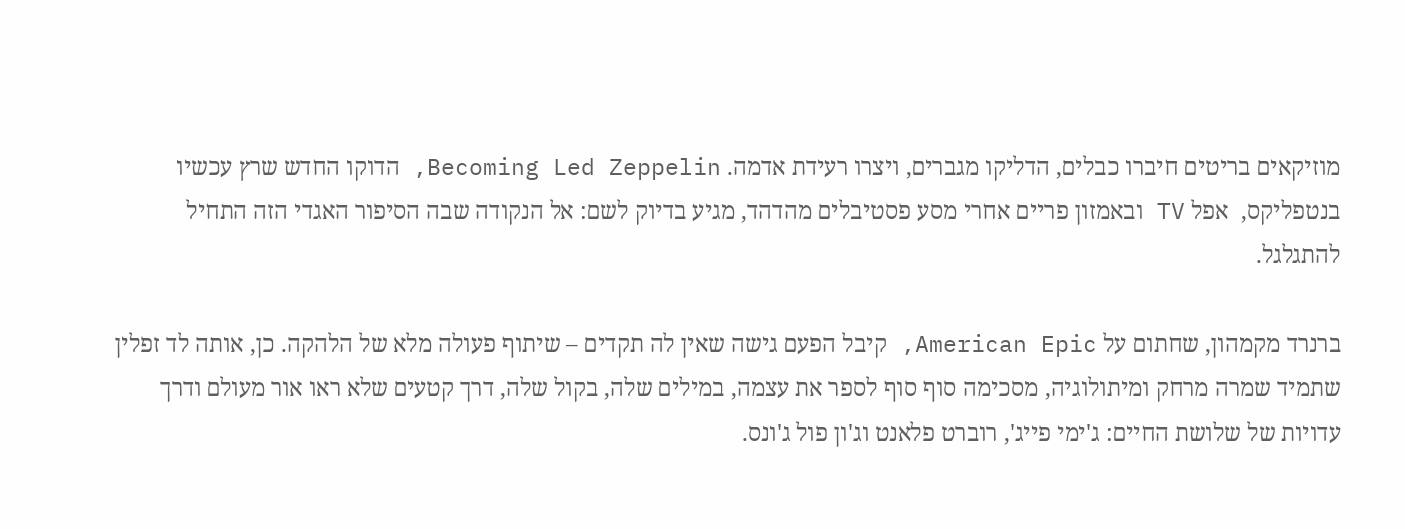מוזיקאים בריטים חיברו כבלים, הדליקו מגברים, ויצרו רעידת אדמה. Becoming Led Zeppelin, הדוקו החדש שרץ עכשיו בנטפליקס,  אפל TV ובאמזון פריים אחרי מסע פסטיבלים מהדהד, מגיע בדיוק לשם: אל הנקודה שבה הסיפור האגדי הזה התחיל להתגלגל.

ברנרד מקמהון, שחתום על American Epic, קיבל הפעם גישה שאין לה תקדים – שיתוף פעולה מלא של הלהקה. כן, אותה לד זפלין שתמיד שמרה מרחק ומיתולוגיה, מסכימה סוף סוף לספר את עצמה, במילים שלה, בקול שלה, דרך קטעים שלא ראו אור מעולם ודרך עדויות של שלושת החיים: ג'ימי פייג', רוברט פלאנט וג'ון פול ג'ונס.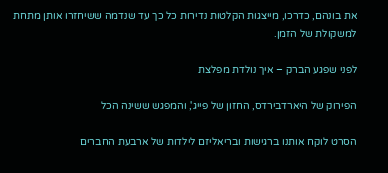את בונהם, כדרכו, מייצגות הקלטות נדירות כל כך עד שנדמה ששיחזרו אותן מתחת למשקולת של הזמן.

לפני שפגע הברק – איך נולדת מפלצת

הפירוק של היארדבירדס, החזון של פייג', והמפגש ששינה הכל

הסרט לוקח אותנו ברגישות ובריאליזם לילדות של ארבעת החברים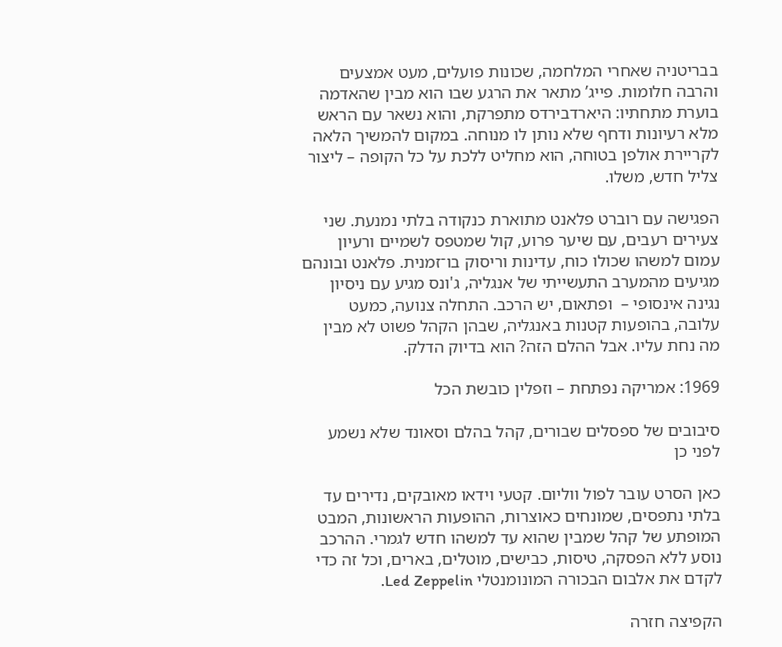בבריטניה שאחרי המלחמה, שכונות פועלים, מעט אמצעים והרבה חלומות. פייג’ מתאר את הרגע שבו הוא מבין שהאדמה בוערת מתחתיו: היארדבירדס מתפרקת, והוא נשאר עם הראש מלא רעיונות ודחף שלא נותן לו מנוחה. במקום להמשיך הלאה לקריירת אולפן בטוחה, הוא מחליט ללכת על כל הקופה – ליצור צליל חדש, משלו.

הפגישה עם רוברט פלאנט מתוארת כנקודה בלתי נמנעת. שני צעירים רעבים, עם שיער פרוע, קול שמטפס לשמיים ורעיון עמום למשהו שכולו כוח, עדינות וריסוק בו־זמנית. פלאנט ובונהם מגיעים מהמערב התעשייתי של אנגליה, ג'ונס מגיע עם ניסיון נגינה אינסופי –  ופתאום, יש הרכב. התחלה צנועה, כמעט עלובה, בהופעות קטנות באנגליה, שבהן הקהל פשוט לא מבין מה נחת עליו. אבל ההלם הזה? הוא בדיוק הדלק.

1969: אמריקה נפתחת – וזפלין כובשת הכל

סיבובים של ספסלים שבורים, קהל בהלם וסאונד שלא נשמע לפני כן

כאן הסרט עובר לפול ווליום. קטעי וידאו מאובקים, נדירים עד בלתי נתפסים, שמונחים כאוצרות, ההופעות הראשונות, המבט המופתע של קהל שמבין שהוא עד למשהו חדש לגמרי. ההרכב נוסע ללא הפסקה, טיסות, כבישים, מוטלים, בארים, וכל זה כדי לקדם את אלבום הבכורה המונומנטלי Led Zeppelin.

הקפיצה חזרה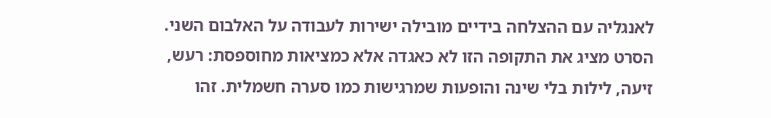לאנגליה עם ההצלחה בידיים מובילה ישירות לעבודה על האלבום השני. הסרט מציג את התקופה הזו לא כאגדה אלא כמציאות מחוספסת: רעש, זיעה, לילות בלי שינה והופעות שמרגישות כמו סערה חשמלית. זהו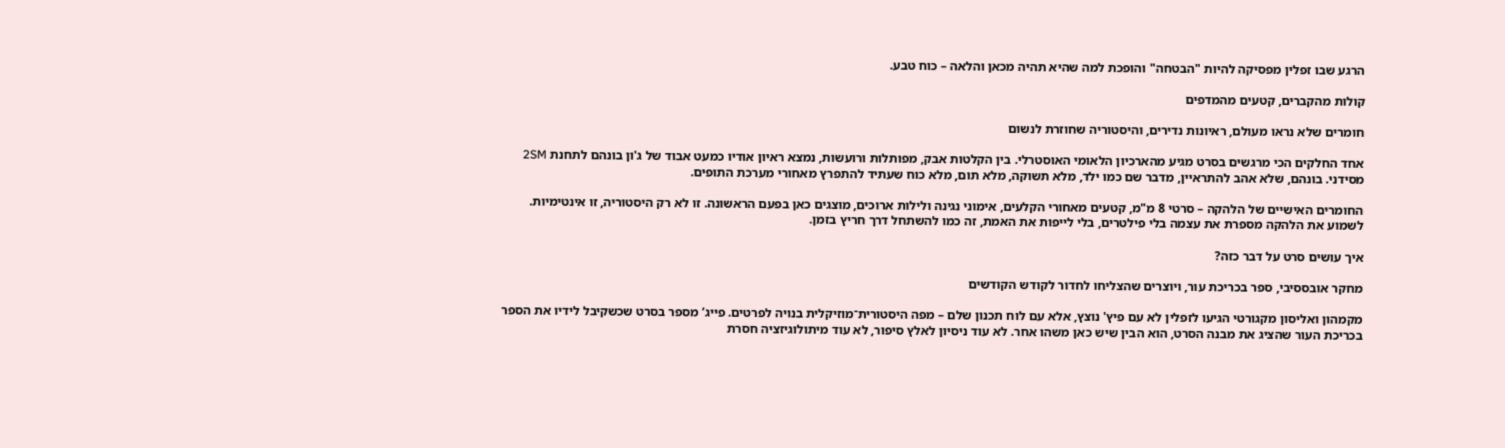הרגע שבו זפלין מפסיקה להיות "הבטחה" והופכת למה שהיא תהיה מכאן והלאה – כוח טבע.

קולות מהקברים, קטעים מהמדפים

חומרים שלא נראו מעולם, ראיונות נדירים, והיסטוריה שחוזרת לנשום

אחד החלקים הכי מרגשים בסרט מגיע מהארכיון הלאומי האוסטרלי. בין הקלטות אבק, מפותלות ורועשות, נמצא ראיון אודיו כמעט אבוד של ג'ון בונהם לתחנת 2SM מסידני. בונהם, שלא אהב להתראיין, מדבר שם כמו ילד, מלא תשוקה, מלא תום, מלא כוח שעתיד להתפרץ מאחורי מערכת התופים.

החומרים האישיים של הלהקה – סרטי 8 מ"מ, קטעים מאחורי הקלעים, אימוני נגינה ולילות ארוכים, מוצגים כאן בפעם הראשונה. זו לא רק היסטוריה, זו אינטימיות. לשמוע את הלהקה מספרת את עצמה בלי פילטרים, בלי לייפות את האמת, זה כמו להשתחל דרך חריץ בזמן.

איך עושים סרט על דבר כזה?

מחקר אובססיבי, ספר בכריכת עור, ויוצרים שהצליחו לחדור לקודש הקודשים

מקמהון ואליסון מקגורטי הגיעו לזפלין לא עם פיץ' נוצץ, אלא עם לוח תכנון שלם – מפה היסטורית־מוזיקלית בנויה לפרטים. פייג’ מספר בסרט שכשקיבל לידיו את הספר בכריכת העור שהציג את מבנה הסרט, הוא הבין שיש כאן משהו אחר. לא עוד ניסיון לאלץ סיפור, לא עוד מיתולוגיזציה חסרת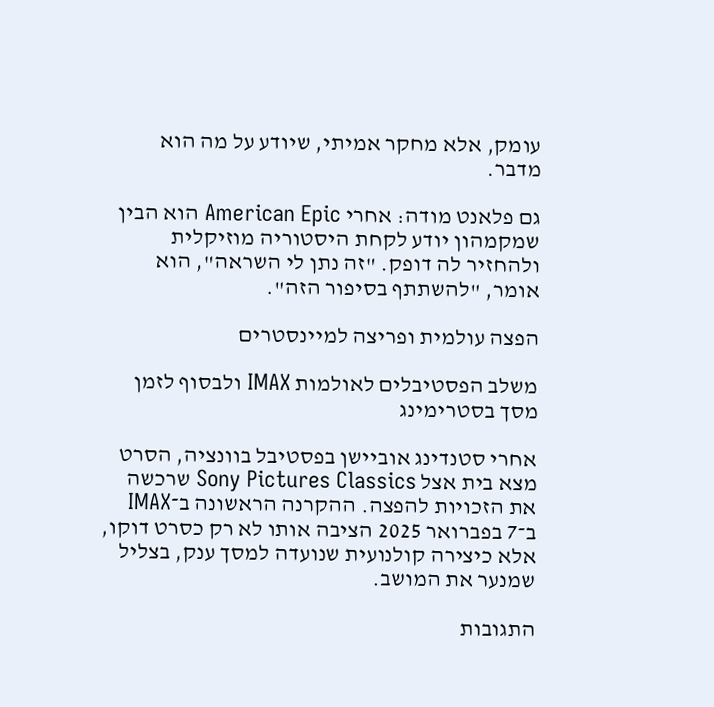עומק, אלא מחקר אמיתי, שיודע על מה הוא מדבר.

גם פלאנט מודה: אחרי American Epic הוא הבין שמקמהון יודע לקחת היסטוריה מוזיקלית ולהחזיר לה דופק. "זה נתן לי השראה", הוא אומר, "להשתתף בסיפור הזה".

הפצה עולמית ופריצה למיינסטרים

משלב הפסטיבלים לאולמות IMAX ולבסוף לזמן מסך בסטרימינג

אחרי סטנדינג אוביישן בפסטיבל בוונציה, הסרט מצא בית אצל Sony Pictures Classics שרכשה את הזכויות להפצה. ההקרנה הראשונה ב־IMAX ב־7 בפברואר 2025 הציבה אותו לא רק כסרט דוקו, אלא כיצירה קולנועית שנועדה למסך ענק, בצליל שמנער את המושב.

התגובות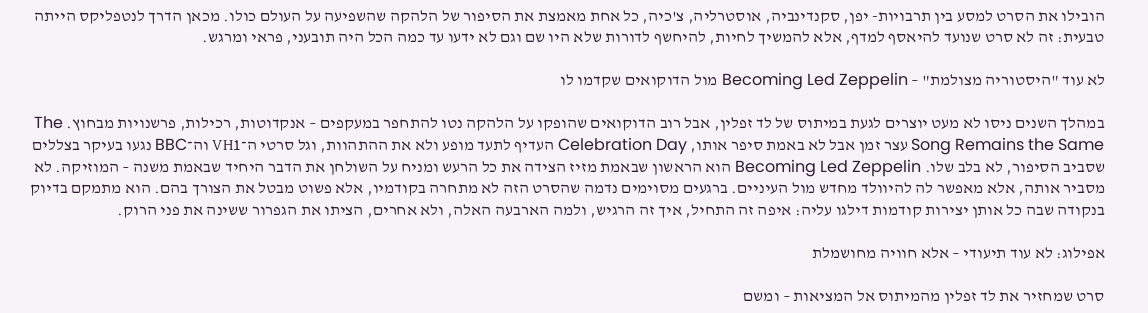הובילו את הסרט למסע בין תרבויות- יפן, סקנדינביה, אוסטרליה, צ'כיה, כל אחת מאמצת את הסיפור של הלהקה שהשפיעה על העולם כולו. מכאן הדרך לנטפליקס הייתה טבעית: זה לא סרט שנועד להיאסף למדף, אלא להמשיך לחיות, להיחשף לדורות שלא היו שם וגם לא ידעו עד כמה הכל היה תובעני, פראי ומרגש.

לא עוד "היסטוריה מצולמת" – Becoming Led Zeppelin מול הדוקואים שקדמו לו

במהלך השנים ניסו לא מעט יוצרים לגעת במיתוס של לד זפלין, אבל רוב הדוקואים שהופקו על הלהקה נטו להתחפר במעקפים – אנקדוטות, רכילות, פרשנויות מבחוץ. The Song Remains the Same עצר זמן אבל לא באמת סיפר אותו, Celebration Day העדיף לתעד מופע ולא את ההתהוות, וגל סרטי ה־VH1 וה־BBC נגעו בעיקר בצללים שסביב הסיפור, לא בלב שלו. Becoming Led Zeppelin הוא הראשון שבאמת מזיז הצידה את כל הרעש ומניח על השולחן את הדבר היחיד שבאמת משנה – המוזיקה. לא מסביר אותה, אלא מאפשר לה להיוולד מחדש מול העיניים. ברגעים מסוימים נדמה שהסרט הזה לא מתחרה בקודמיו, אלא פשוט מבטל את הצורך בהם. הוא מתמקם בדיוק בנקודה שבה כל אותן יצירות קודמות דילגו עליה: איפה זה התחיל, איך זה הרגיש, ולמה הארבעה האלה, ולא אחרים, הציתו את הגפרור ששינה את פני הרוק.

אפילוג: לא עוד תיעודי – אלא חוויה מחושמלת

סרט שמחזיר את לד זפלין מהמיתוס אל המציאות – ומשם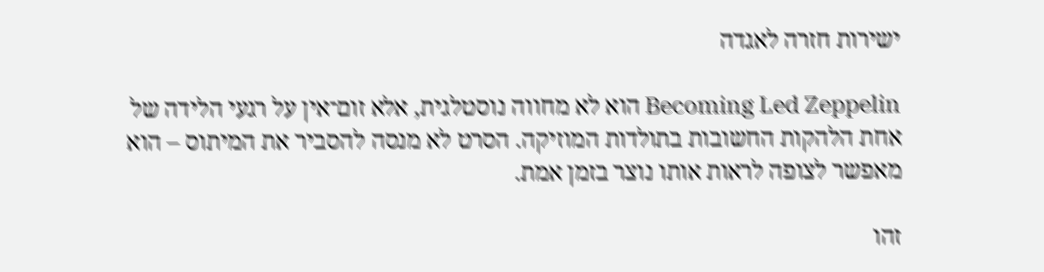ישירות חזרה לאגדה

Becoming Led Zeppelin הוא לא מחווה נוסטלגית, אלא זום־אין על רגעי הלידה של אחת הלהקות החשובות בתולדות המוזיקה. הסרט לא מנסה להסביר את המיתוס – הוא מאפשר לצופה לראות אותו נוצר בזמן אמת.

זהו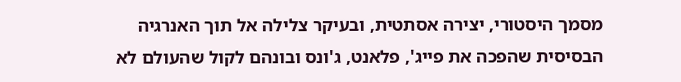מסמך היסטורי, יצירה אסתטית, ובעיקר צלילה אל תוך האנרגיה הבסיסית שהפכה את פייג', פלאנט, ג'ונס ובונהם לקול שהעולם לא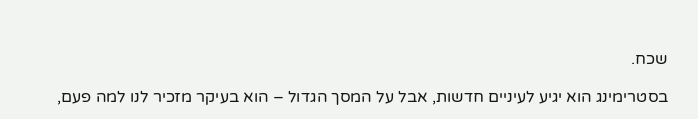שכח.

בסטרימינג הוא יגיע לעיניים חדשות, אבל על המסך הגדול – הוא בעיקר מזכיר לנו למה פעם,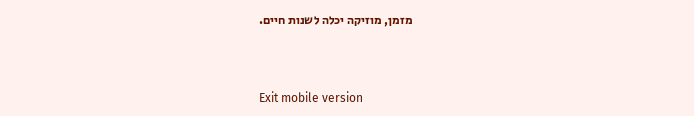מזמן, מוזיקה יכלה לשנות חיים.



Exit mobile version